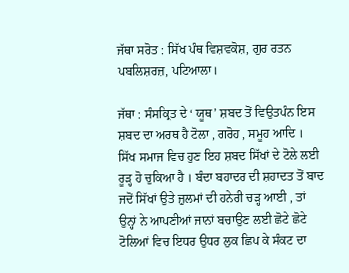ਜੱਥਾ ਸਰੋਤ : ਸਿੱਖ ਪੰਥ ਵਿਸ਼ਵਕੋਸ਼, ਗੁਰ ਰਤਨ ਪਬਲਿਸ਼ਰਜ਼, ਪਟਿਆਲਾ।

ਜੱਥਾ : ਸੰਸਕ੍ਰਿਤ ਦੇ ‘ ਯੂਥ’ ਸ਼ਬਦ ਤੋਂ ਵਿਉਤਪੰਨ ਇਸ ਸ਼ਬਦ ਦਾ ਅਰਥ ਹੈ ਟੋਲਾ , ਗਰੋਹ , ਸਮੂਹ ਆਦਿ । ਸਿੱਖ ਸਮਾਜ ਵਿਚ ਹੁਣ ਇਹ ਸ਼ਬਦ ਸਿੱਖਾਂ ਦੇ ਟੋਲੇ ਲਈ ਰੂੜ੍ਹ ਹੋ ਚੁਕਿਆ ਹੈ । ਬੰਦਾ ਬਹਾਦਰ ਦੀ ਸ਼ਹਾਦਤ ਤੋਂ ਬਾਦ ਜਦੋਂ ਸਿੱਖਾਂ ਉਤੇ ਜ਼ੁਲਮਾਂ ਦੀ ਹਨੇਰੀ ਚੜ੍ਹ ਆਈ , ਤਾਂ ਉਨ੍ਹਾਂ ਨੇ ਆਪਣੀਆਂ ਜਾਨਾਂ ਬਚਾਉਣ ਲਈ ਛੋਟੇ ਛੋਟੇ ਟੋਲਿਆਂ ਵਿਚ ਇਧਰ ਉਧਰ ਲੁਕ ਛਿਪ ਕੇ ਸੰਕਟ ਦਾ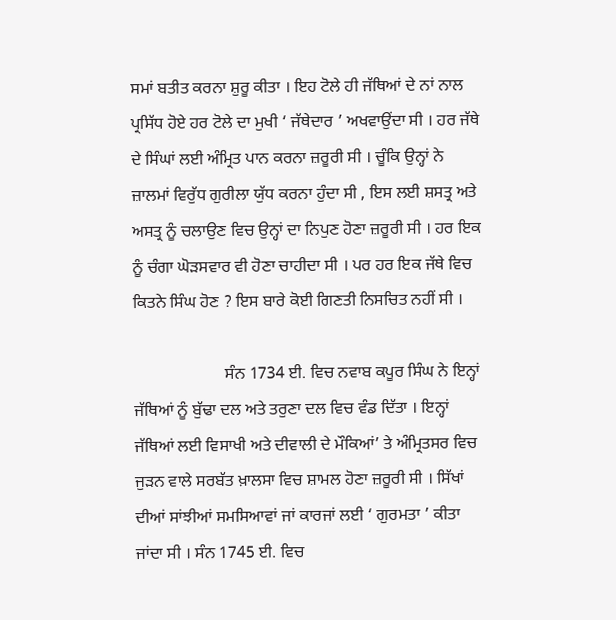ਸਮਾਂ ਬਤੀਤ ਕਰਨਾ ਸ਼ੁਰੂ ਕੀਤਾ । ਇਹ ਟੋਲੇ ਹੀ ਜੱਥਿਆਂ ਦੇ ਨਾਂ ਨਾਲ ਪ੍ਰਸਿੱਧ ਹੋਏ ਹਰ ਟੋਲੇ ਦਾ ਮੁਖੀ ‘ ਜੱਥੇਦਾਰ ’ ਅਖਵਾਉਂਦਾ ਸੀ । ਹਰ ਜੱਥੇ ਦੇ ਸਿੰਘਾਂ ਲਈ ਅੰਮ੍ਰਿਤ ਪਾਨ ਕਰਨਾ ਜ਼ਰੂਰੀ ਸੀ । ਚੂੰਕਿ ਉਨ੍ਹਾਂ ਨੇ ਜ਼ਾਲਮਾਂ ਵਿਰੁੱਧ ਗੁਰੀਲਾ ਯੁੱਧ ਕਰਨਾ ਹੁੰਦਾ ਸੀ , ਇਸ ਲਈ ਸ਼ਸਤ੍ਰ ਅਤੇ ਅਸਤ੍ਰ ਨੂੰ ਚਲਾਉਣ ਵਿਚ ਉਨ੍ਹਾਂ ਦਾ ਨਿਪੁਣ ਹੋਣਾ ਜ਼ਰੂਰੀ ਸੀ । ਹਰ ਇਕ ਨੂੰ ਚੰਗਾ ਘੋੜਸਵਾਰ ਵੀ ਹੋਣਾ ਚਾਹੀਦਾ ਸੀ । ਪਰ ਹਰ ਇਕ ਜੱਥੇ ਵਿਚ ਕਿਤਨੇ ਸਿੰਘ ਹੋਣ ? ਇਸ ਬਾਰੇ ਕੋਈ ਗਿਣਤੀ ਨਿਸਚਿਤ ਨਹੀਂ ਸੀ ।

                      ਸੰਨ 1734 ਈ. ਵਿਚ ਨਵਾਬ ਕਪੂਰ ਸਿੰਘ ਨੇ ਇਨ੍ਹਾਂ ਜੱਥਿਆਂ ਨੂੰ ਬੁੱਢਾ ਦਲ ਅਤੇ ਤਰੁਣਾ ਦਲ ਵਿਚ ਵੰਡ ਦਿੱਤਾ । ਇਨ੍ਹਾਂ ਜੱਥਿਆਂ ਲਈ ਵਿਸਾਖੀ ਅਤੇ ਦੀਵਾਲੀ ਦੇ ਮੌਕਿਆਂ’ ਤੇ ਅੰਮ੍ਰਿਤਸਰ ਵਿਚ ਜੁੜਨ ਵਾਲੇ ਸਰਬੱਤ ਖ਼ਾਲਸਾ ਵਿਚ ਸ਼ਾਮਲ ਹੋਣਾ ਜ਼ਰੂਰੀ ਸੀ । ਸਿੱਖਾਂ ਦੀਆਂ ਸਾਂਝੀਆਂ ਸਮਸਿਆਵਾਂ ਜਾਂ ਕਾਰਜਾਂ ਲਈ ‘ ਗੁਰਮਤਾ ’ ਕੀਤਾ ਜਾਂਦਾ ਸੀ । ਸੰਨ 1745 ਈ. ਵਿਚ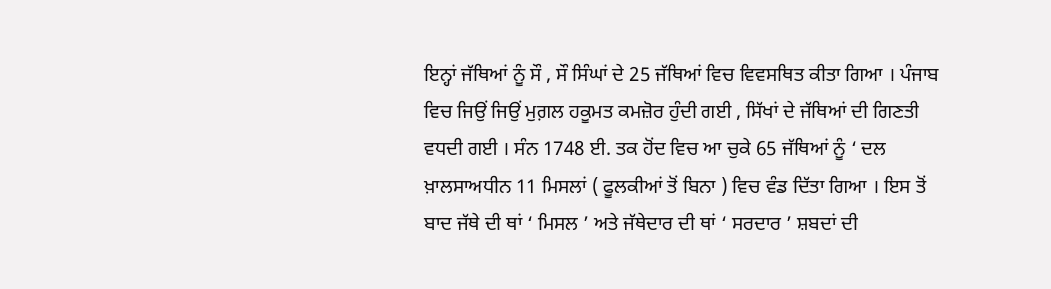ਇਨ੍ਹਾਂ ਜੱਥਿਆਂ ਨੂੰ ਸੌ , ਸੌ ਸਿੰਘਾਂ ਦੇ 25 ਜੱਥਿਆਂ ਵਿਚ ਵਿਵਸਥਿਤ ਕੀਤਾ ਗਿਆ । ਪੰਜਾਬ ਵਿਚ ਜਿਉਂ ਜਿਉਂ ਮੁਗ਼ਲ ਹਕੂਮਤ ਕਮਜ਼ੋਰ ਹੁੰਦੀ ਗਈ , ਸਿੱਖਾਂ ਦੇ ਜੱਥਿਆਂ ਦੀ ਗਿਣਤੀ ਵਧਦੀ ਗਈ । ਸੰਨ 1748 ਈ. ਤਕ ਹੋਂਦ ਵਿਚ ਆ ਚੁਕੇ 65 ਜੱਥਿਆਂ ਨੂੰ ‘ ਦਲ ਖ਼ਾਲਸਾਅਧੀਨ 11 ਮਿਸਲਾਂ ( ਫੂਲਕੀਆਂ ਤੋਂ ਬਿਨਾ ) ਵਿਚ ਵੰਡ ਦਿੱਤਾ ਗਿਆ । ਇਸ ਤੋਂ ਬਾਦ ਜੱਥੇ ਦੀ ਥਾਂ ‘ ਮਿਸਲ ’ ਅਤੇ ਜੱਥੇਦਾਰ ਦੀ ਥਾਂ ‘ ਸਰਦਾਰ ’ ਸ਼ਬਦਾਂ ਦੀ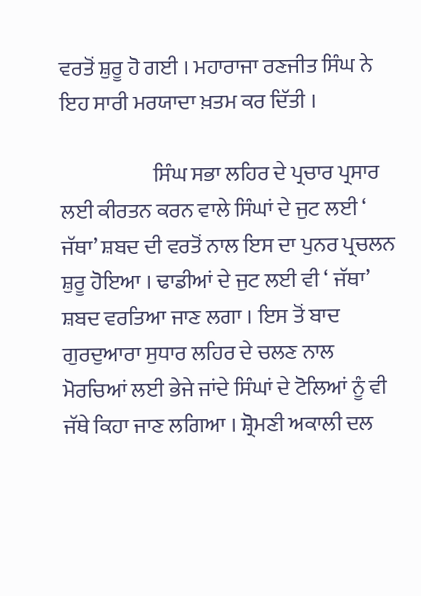ਵਰਤੋਂ ਸ਼ੁਰੂ ਹੋ ਗਈ । ਮਹਾਰਾਜਾ ਰਣਜੀਤ ਸਿੰਘ ਨੇ ਇਹ ਸਾਰੀ ਮਰਯਾਦਾ ਖ਼ਤਮ ਕਰ ਦਿੱਤੀ ।

                      ਸਿੰਘ ਸਭਾ ਲਹਿਰ ਦੇ ਪ੍ਰਚਾਰ ਪ੍ਰਸਾਰ ਲਈ ਕੀਰਤਨ ਕਰਨ ਵਾਲੇ ਸਿੰਘਾਂ ਦੇ ਜੁਟ ਲਈ ‘ ਜੱਥਾ’ ਸ਼ਬਦ ਦੀ ਵਰਤੋਂ ਨਾਲ ਇਸ ਦਾ ਪੁਨਰ ਪ੍ਰਚਲਨ ਸ਼ੁਰੂ ਹੋਇਆ । ਢਾਡੀਆਂ ਦੇ ਜੁਟ ਲਈ ਵੀ ‘ ਜੱਥਾ’ ਸ਼ਬਦ ਵਰਤਿਆ ਜਾਣ ਲਗਾ । ਇਸ ਤੋਂ ਬਾਦ ਗੁਰਦੁਆਰਾ ਸੁਧਾਰ ਲਹਿਰ ਦੇ ਚਲਣ ਨਾਲ ਮੋਰਚਿਆਂ ਲਈ ਭੇਜੇ ਜਾਂਦੇ ਸਿੰਘਾਂ ਦੇ ਟੋਲਿਆਂ ਨੂੰ ਵੀ ਜੱਥੇ ਕਿਹਾ ਜਾਣ ਲਗਿਆ । ਸ਼੍ਰੋਮਣੀ ਅਕਾਲੀ ਦਲ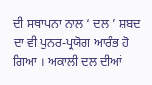ਦੀ ਸਥਾਪਨਾ ਨਾਲ ‘ ਦਲ ’ ਸ਼ਬਦ ਦਾ ਵੀ ਪੁਨਰ-ਪ੍ਰਯੋਗ ਆਰੰਭ ਹੋ ਗਿਆ । ਅਕਾਲੀ ਦਲ ਦੀਆਂ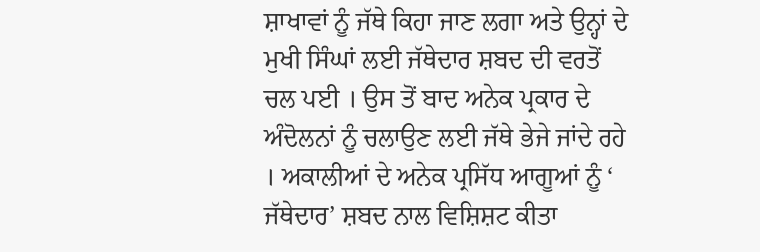ਸ਼ਾਖਾਵਾਂ ਨੂੰ ਜੱਥੇ ਕਿਹਾ ਜਾਣ ਲਗਾ ਅਤੇ ਉਨ੍ਹਾਂ ਦੇ ਮੁਖੀ ਸਿੰਘਾਂ ਲਈ ਜੱਥੇਦਾਰ ਸ਼ਬਦ ਦੀ ਵਰਤੋਂ ਚਲ ਪਈ । ਉਸ ਤੋਂ ਬਾਦ ਅਨੇਕ ਪ੍ਰਕਾਰ ਦੇ ਅੰਦੋਲਨਾਂ ਨੂੰ ਚਲਾਉਣ ਲਈ ਜੱਥੇ ਭੇਜੇ ਜਾਂਦੇ ਰਹੇ । ਅਕਾਲੀਆਂ ਦੇ ਅਨੇਕ ਪ੍ਰਸਿੱਧ ਆਗੂਆਂ ਨੂੰ ‘ ਜੱਥੇਦਾਰ’ ਸ਼ਬਦ ਨਾਲ ਵਿਸ਼ਿਸ਼ਟ ਕੀਤਾ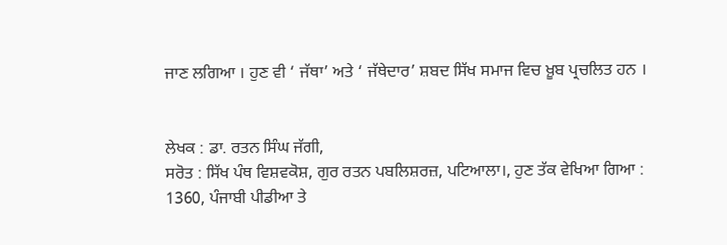ਜਾਣ ਲਗਿਆ । ਹੁਣ ਵੀ ‘ ਜੱਥਾ’ ਅਤੇ ‘ ਜੱਥੇਦਾਰ’ ਸ਼ਬਦ ਸਿੱਖ ਸਮਾਜ ਵਿਚ ਖ਼ੂਬ ਪ੍ਰਚਲਿਤ ਹਨ ।


ਲੇਖਕ : ਡਾ. ਰਤਨ ਸਿੰਘ ਜੱਗੀ,
ਸਰੋਤ : ਸਿੱਖ ਪੰਥ ਵਿਸ਼ਵਕੋਸ਼, ਗੁਰ ਰਤਨ ਪਬਲਿਸ਼ਰਜ਼, ਪਟਿਆਲਾ।, ਹੁਣ ਤੱਕ ਵੇਖਿਆ ਗਿਆ : 1360, ਪੰਜਾਬੀ ਪੀਡੀਆ ਤੇ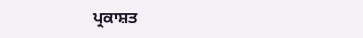ਪ੍ਰਕਾਸ਼ਤ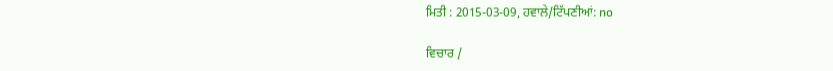ਮਿਤੀ : 2015-03-09, ਹਵਾਲੇ/ਟਿੱਪਣੀਆਂ: no

ਵਿਚਾਰ /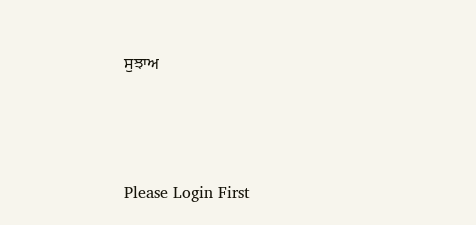ਸੁਝਾਅ



Please Login First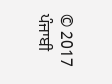© 2017 ਪੰਜਾਬੀ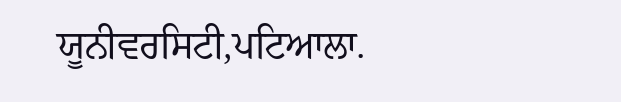ਯੂਨੀਵਰਸਿਟੀ,ਪਟਿਆਲਾ.